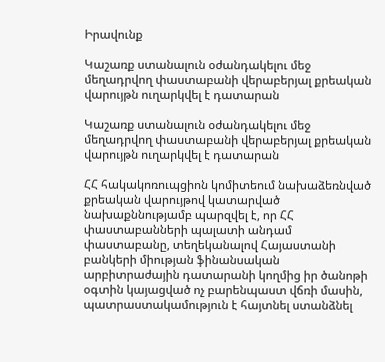Իրավունք

Կաշառք ստանալուն օժանդակելու մեջ մեղադրվող փաստաբանի վերաբերյալ քրեական վարույթն ուղարկվել է դատարան

Կաշառք ստանալուն օժանդակելու մեջ մեղադրվող փաստաբանի վերաբերյալ քրեական վարույթն ուղարկվել է դատարան

ՀՀ հակակոռուպցիոն կոմիտեում նախաձեռնված քրեական վարույթով կատարված նախաքննությամբ պարզվել է, որ ՀՀ փաստաբանների պալատի անդամ փաստաբանը, տեղեկանալով Հայաստանի բանկերի միության ֆինանսական արբիտրաժային դատարանի կողմից իր ծանոթի օգտին կայացված ոչ բարենպաստ վճռի մասին, պատրաստակամություն է հայտնել ստանձնել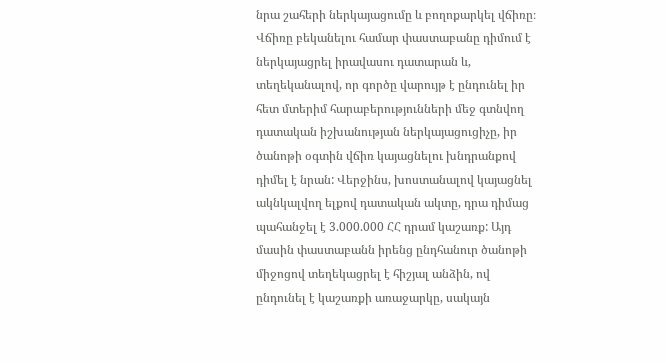նրա շահերի ներկայացումը և բողոքարկել վճիռը։ Վճիռը բեկանելու համար փաստաբանը դիմում է ներկայացրել իրավասու դատարան և, տեղեկանալով, որ գործը վարույթ է ընդունել իր հետ մտերիմ հարաբերությունների մեջ գտնվող դատական իշխանության ներկայացուցիչը, իր ծանոթի օգտին վճիռ կայացնելու խնդրանքով դիմել է նրան: Վերջինս, խոստանալով կայացնել ակնկալվող ելքով դատական ակտը, դրա դիմաց պահանջել է 3.000.000 ՀՀ դրամ կաշառք: Այդ մասին փաստաբանն իրենց ընդհանուր ծանոթի միջոցով տեղեկացրել է հիշյալ անձին, ով ընդունել է կաշառքի առաջարկը, սակայն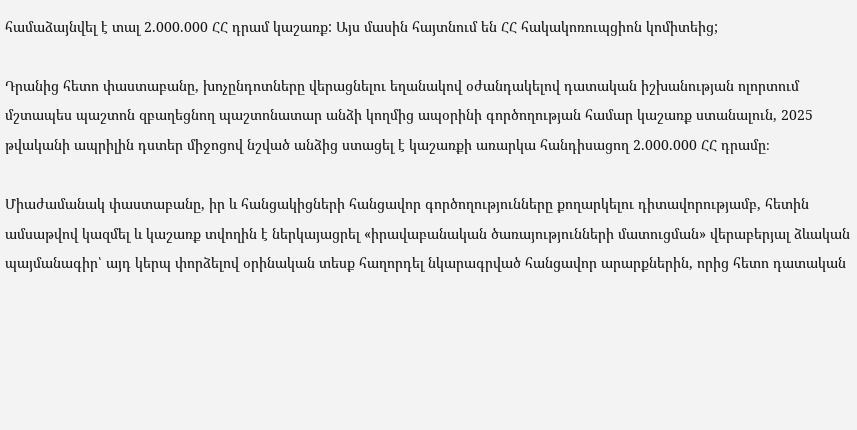համաձայնվել է տալ 2.000.000 ՀՀ դրամ կաշառք: Այս մասին հայտնում են ՀՀ հակակոռուպցիոն կոմիտեից;

Դրանից հետո փաստաբանը, խոչընդոտները վերացնելու եղանակով օժանդակելով դատական իշխանության ոլորտում մշտապես պաշտոն զբաղեցնող պաշտոնատար անձի կողմից ապօրինի գործողության համար կաշառք ստանալուն, 2025 թվականի ապրիլին դստեր միջոցով նշված անձից ստացել է կաշառքի առարկա հանդիսացող 2.000.000 ՀՀ դրամը։

Միաժամանակ փաստաբանը, իր և հանցակիցների հանցավոր գործողությունները քողարկելու դիտավորությամբ, հետին ամսաթվով կազմել և կաշառք տվողին է ներկայացրել «իրավաբանական ծառայությունների մատուցման» վերաբերյալ ձևական պայմանագիր՝ այդ կերպ փորձելով օրինական տեսք հաղորդել նկարագրված հանցավոր արարքներին, որից հետո դատական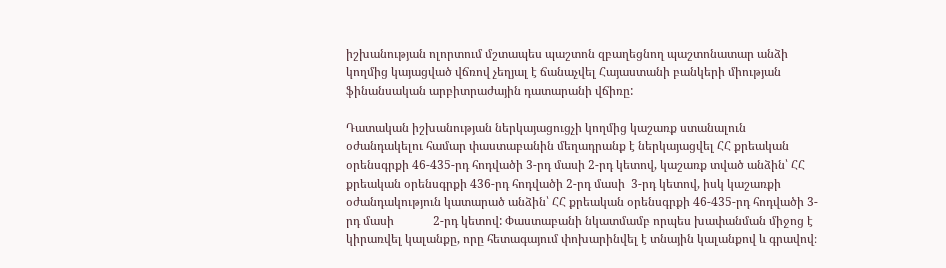իշխանության ոլորտում մշտապես պաշտոն զբաղեցնող պաշտոնատար անձի կողմից կայացված վճռով չեղյալ է ճանաչվել Հայաստանի բանկերի միության ֆինանսական արբիտրաժային դատարանի վճիռը:

Դատական իշխանության ներկայացուցչի կողմից կաշառք ստանալուն օժանդակելու համար փաստաբանին մեղադրանք է ներկայացվել ՀՀ քրեական օրենսգրքի 46-435-րդ հոդվածի 3-րդ մասի 2-րդ կետով, կաշառք տված անձին՝ ՀՀ քրեական օրենսգրքի 436-րդ հոդվածի 2-րդ մասի  3-րդ կետով, իսկ կաշառքի օժանդակություն կատարած անձին՝ ՀՀ քրեական օրենսգրքի 46-435-րդ հոդվածի 3-րդ մասի             2-րդ կետով: Փաստաբանի նկատմամբ որպես խափանման միջոց է կիրառվել կալանքը, որը հետագայում փոխարինվել է տնային կալանքով և գրավով։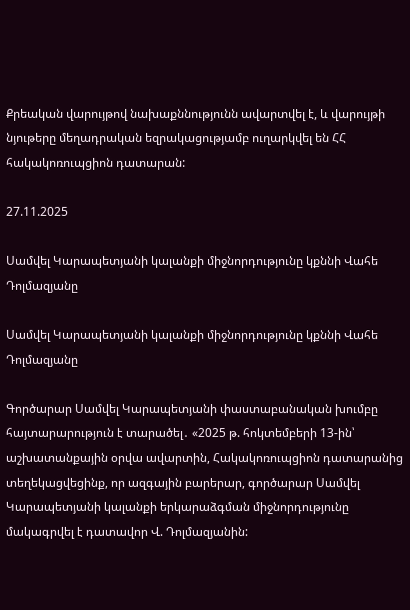Քրեական վարույթով նախաքննությունն ավարտվել է, և վարույթի նյութերը մեղադրական եզրակացությամբ ուղարկվել են ՀՀ հակակոռուպցիոն դատարան:

27.11.2025

Սամվել Կարապետյանի կալանքի միջնորդությունը կքննի Վահե Դոլմազյանը

Սամվել Կարապետյանի կալանքի միջնորդությունը կքննի Վահե Դոլմազյանը

Գործարար Սամվել Կարապետյանի փաստաբանական խումբը հայտարարություն է տարածել․ «2025 թ. հոկտեմբերի 13-ին՝ աշխատանքային օրվա ավարտին, Հակակոռուպցիոն դատարանից տեղեկացվեցինք, որ ազգային բարերար, գործարար Սամվել Կարապետյանի կալանքի երկարաձգման միջնորդությունը մակագրվել է դատավոր Վ. Դոլմազյանին: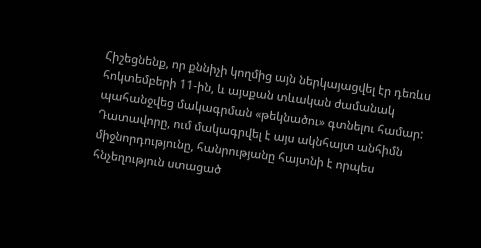Հիշեցնենք, որ քննիչի կողմից այն ներկայացվել էր դեռևս հոկտեմբերի 11-ին, և այսքան տևական ժամանակ պահանջվեց մակագրման «թեկնածու» գտնելու համար: Դատավորը, ում մակագրվել է այս ակնհայտ անհիմն միջնորդությունը, հանրությանը հայտնի է որպես հնչեղություն ստացած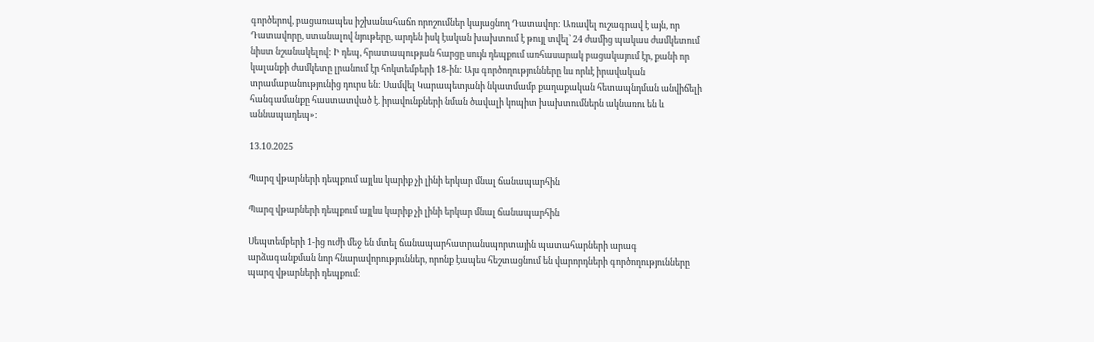գործերով, բացառապես իշխանահաճո որոշումներ կայացնող Դատավոր: Առավել ուշագրավ է այն, որ Դատավորը, ստանալով նյութերը, արդեն իսկ էական խախտում է թույլ տվել՝ 24 ժամից պակաս ժամկետում նիստ նշանակելով: Ի դեպ, հրատապության հարցը սույն դեպքում առհասարակ բացակայում էր, քանի որ կալանքի ժամկետը լրանում էր հոկտեմբերի 18-ին: Այս գործողությունները ևս որևէ իրավական տրամաբանությունից դուրս են: Սամվել Կարապետյանի նկատմամբ քաղաքական հետապնդման անվիճելի հանգամանքը հաստատված է. իրավունքների նման ծավալի կոպիտ խախտումներն ակնառու են և աննապադեպ»:

13.10.2025

Պարզ վթարների դեպքում այլևս կարիք չի լինի երկար մնալ ճանապարհին

Պարզ վթարների դեպքում այլևս կարիք չի լինի երկար մնալ ճանապարհին

Սեպտեմբերի 1-ից ուժի մեջ են մտել ճանապարհատրանսպորտային պատահարների արագ արձագանքման նոր հնարավորություններ, որոնք էապես հեշտացնում են վարորդների գործողությունները պարզ վթարների դեպքում։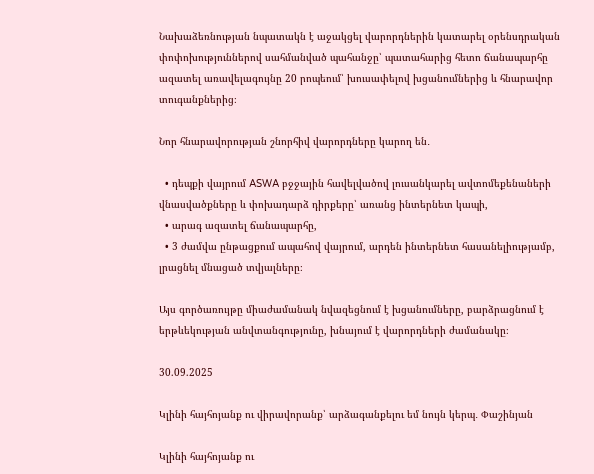Նախաձեռնության նպատակն է աջակցել վարորդներին կատարել օրենսդրական փոփոխություններով սահմանված պահանջը՝ պատահարից հետո ճանապարհը ազատել առավելագույնը 20 րոպեում՝ խուսափելով խցանումներից և հնարավոր տուգանքներից։

Նոր հնարավորության շնորհիվ վարորդները կարող են․

  • դեպքի վայրում ASWA բջջային հավելվածով լուսանկարել ավտոմեքենաների վնասվածքները և փոխադարձ դիրքերը՝ առանց ինտերնետ կապի,
  • արագ ազատել ճանապարհը,
  • 3 ժամվա ընթացքում ապահով վայրում, արդեն ինտերնետ հասանելիությամբ, լրացնել մնացած տվյալները։

Այս գործառույթը միաժամանակ նվազեցնում է խցանումները, բարձրացնում է երթևեկության անվտանգությունը, խնայում է վարորդների ժամանակը։

30.09.2025

Կլինի հայհոյանք ու վիրավորանք՝ արձագանքելու եմ նույն կերպ․ Փաշինյան

Կլինի հայհոյանք ու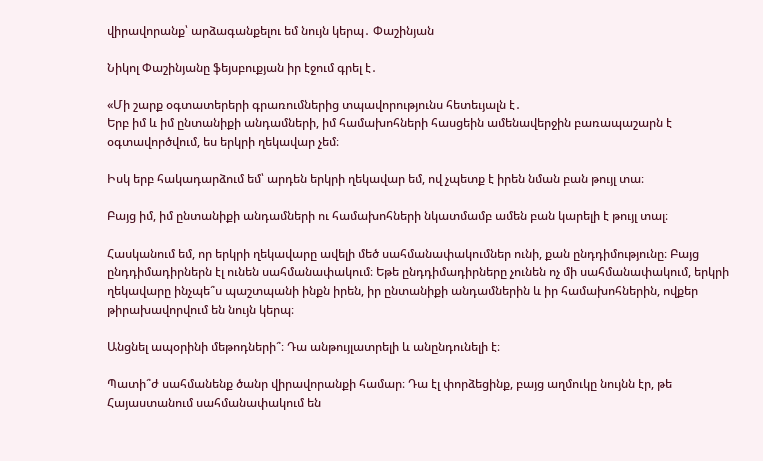վիրավորանք՝ արձագանքելու եմ նույն կերպ․ Փաշինյան

Նիկոլ Փաշինյանը ֆեյսբուքյան իր էջում գրել է․

«Մի շարք օգտատերերի գրառումներից տպավորությունս հետեւյալն է․
Երբ իմ և իմ ընտանիքի անդամների, իմ համախոհների հասցեին ամենավերջին բառապաշարն է օգտավործվում, ես երկրի ղեկավար չեմ։

Իսկ երբ հակադարձում եմ՝ արդեն երկրի ղեկավար եմ, ով չպետք է իրեն նման բան թույլ տա։

Բայց իմ, իմ ընտանիքի անդամների ու համախոհների նկատմամբ ամեն բան կարելի է թույլ տալ։

Հասկանում եմ, որ երկրի ղեկավարը ավելի մեծ սահմանափակումներ ունի, քան ընդդիմությունը։ Բայց ընդդիմադիրներն էլ ունեն սահմանափակում։ Եթե ընդդիմադիրները չունեն ոչ մի սահմանափակում, երկրի ղեկավարը ինչպե՞ս պաշտպանի ինքն իրեն, իր ընտանիքի անդամներին և իր համախոհներին, ովքեր թիրախավորվում են նույն կերպ։

Անցնել ապօրինի մեթոդների՞։ Դա անթույլատրելի և անընդունելի է։

Պատի՞ժ սահմանենք ծանր վիրավորանքի համար։ Դա էլ փորձեցինք, բայց աղմուկը նույնն էր, թե Հայաստանում սահմանափակում են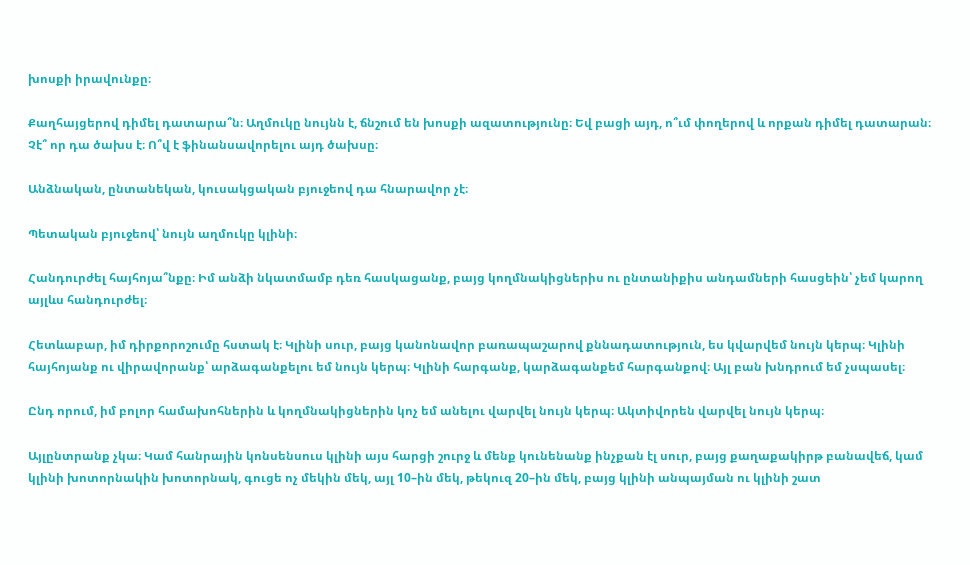խոսքի իրավունքը։

Քաղհայցերով դիմել դատարա՞ն։ Աղմուկը նույնն է, ճնշում են խոսքի ազատությունը։ Եվ բացի այդ, ո՞ւմ փողերով և որքան դիմել դատարան։ Չէ՞ որ դա ծախս է։ Ո՞վ է ֆինանսավորելու այդ ծախսը։

Անձնական, ընտանեկան, կուսակցական բյուջեով դա հնարավոր չէ։

Պետական բյուջեով՝ նույն աղմուկը կլինի։

Հանդուրժել հայհոյա՞նքը։ Իմ անձի նկատմամբ դեռ հասկացանք, բայց կողմնակիցներիս ու ընտանիքիս անդամների հասցեին՝ չեմ կարող այլևս հանդուրժել։

Հետևաբար, իմ դիրքորոշումը հստակ է։ Կլինի սուր, բայց կանոնավոր բառապաշարով քննադատություն, ես կվարվեմ նույն կերպ։ Կլինի հայհոյանք ու վիրավորանք՝ արձագանքելու եմ նույն կերպ։ Կլինի հարգանք, կարձագանքեմ հարգանքով։ Այլ բան խնդրում եմ չսպասել։

Ընդ որում, իմ բոլոր համախոհներին և կողմնակիցներին կոչ եմ անելու վարվել նույն կերպ։ Ակտիվորեն վարվել նույն կերպ։

Այլընտրանք չկա։ Կամ հանրային կոնսենսուս կլինի այս հարցի շուրջ և մենք կունենանք ինչքան էլ սուր, բայց քաղաքակիրթ բանավեճ, կամ կլինի խոտորնակին խոտորնակ, գուցե ոչ մեկին մեկ, այլ 10–ին մեկ, թեկուզ 20–ին մեկ, բայց կլինի անպայման ու կլինի շատ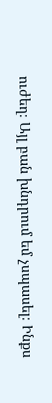ուժեղ։ Այլ բան խնդրում եմ չսպասել։ Ինքս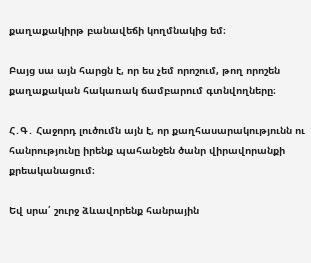քաղաքակիրթ բանավեճի կողմնակից եմ։

Բայց սա այն հարցն է, որ ես չեմ որոշում, թող որոշեն քաղաքական հակառակ ճամբարում գտնվողները։

Հ․Գ․ Հաջորդ լուծումն այն է, որ քաղհասարակությունն ու հանրությունը իրենք պահանջեն ծանր վիրավորանքի քրեականացում։

Եվ սրա՛ շուրջ ձևավորենք հանրային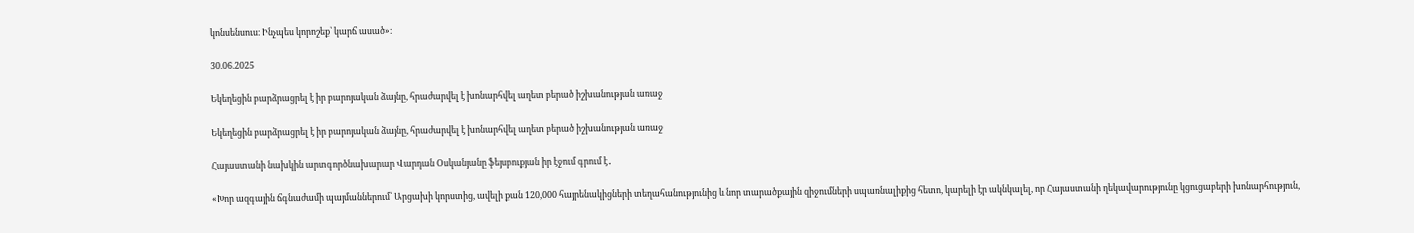կոնսենսուս։ Ինչպես կորոշեք՝ կարճ ասած»։

30.06.2025

Եկեղեցին բարձրացրել է իր բարոյական ձայնը, հրաժարվել է խոնարհվել աղետ բերած իշխանության առաջ

Եկեղեցին բարձրացրել է իր բարոյական ձայնը, հրաժարվել է խոնարհվել աղետ բերած իշխանության առաջ

Հայաստանի նախկին արտգործնախարար Վարդան Օսկանյանը ֆեյսբուքյան իր էջում գրում է․

«Խոր ազգային ճգնաժամի պայմաններում՝ Արցախի կորստից, ավելի քան 120,000 հայրենակիցների տեղահանությունից և նոր տարածքային զիջումների սպառնալիքից հետո, կարելի էր ակնկալել, որ Հայաստանի ղեկավարությունը կցուցաբերի խոնարհություն,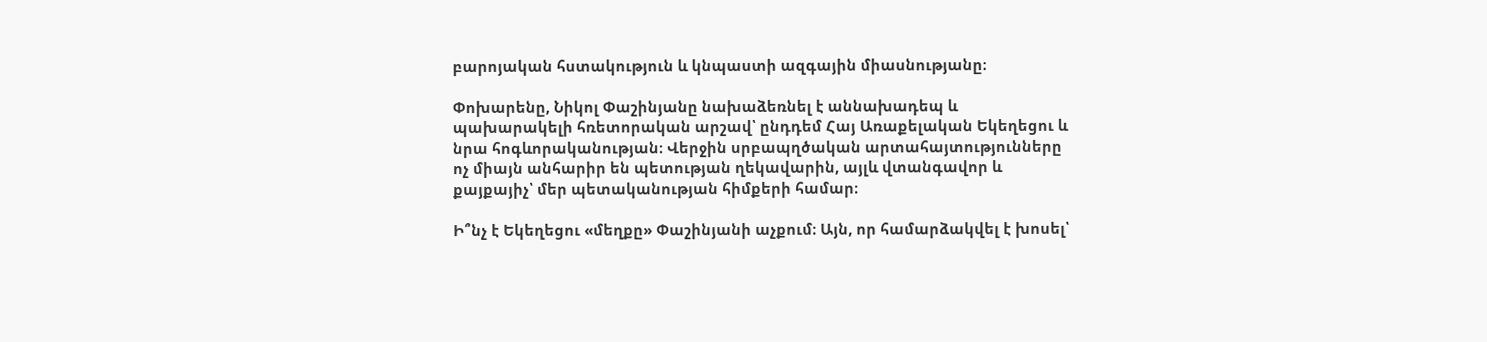բարոյական հստակություն և կնպաստի ազգային միասնությանը։

Փոխարենը, Նիկոլ Փաշինյանը նախաձեռնել է աննախադեպ և պախարակելի հռետորական արշավ՝ ընդդեմ Հայ Առաքելական Եկեղեցու և նրա հոգևորականության։ Վերջին սրբապղծական արտահայտությունները ոչ միայն անհարիր են պետության ղեկավարին, այլև վտանգավոր և քայքայիչ՝ մեր պետականության հիմքերի համար։

Ի՞նչ է Եկեղեցու «մեղքը» Փաշինյանի աչքում։ Այն, որ համարձակվել է խոսել՝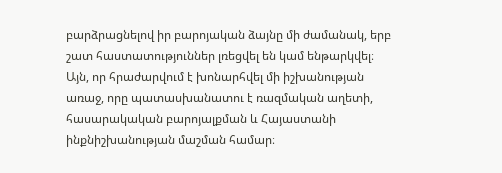բարձրացնելով իր բարոյական ձայնը մի ժամանակ, երբ շատ հաստատություններ լռեցվել են կամ ենթարկվել։ Այն, որ հրաժարվում է խոնարհվել մի իշխանության առաջ, որը պատասխանատու է ռազմական աղետի, հասարակական բարոյալքման և Հայաստանի ինքնիշխանության մաշման համար։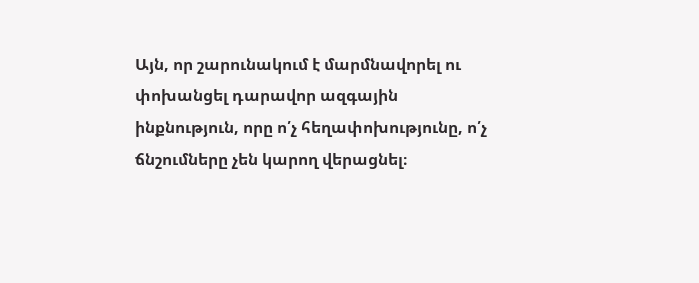Այն, որ շարունակում է մարմնավորել ու փոխանցել դարավոր ազգային ինքնություն, որը ո՛չ հեղափոխությունը, ո՛չ ճնշումները չեն կարող վերացնել։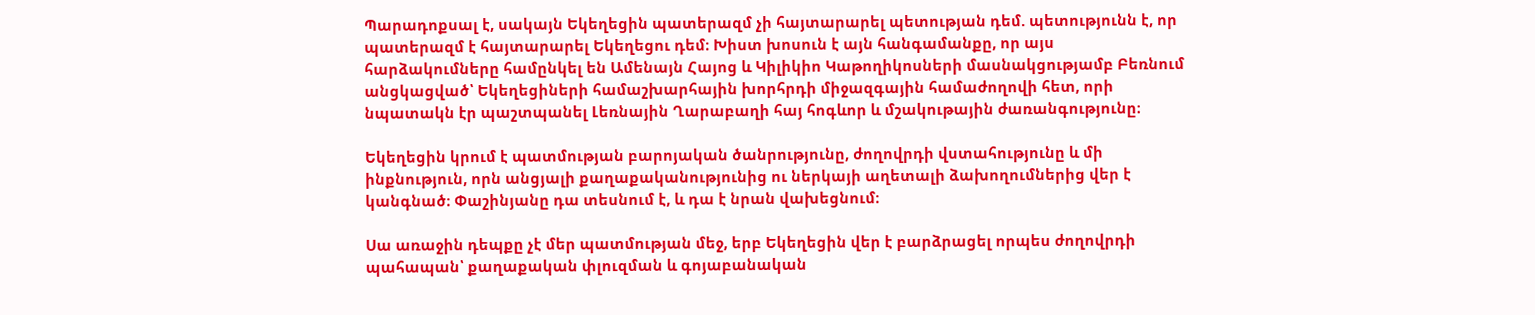Պարադոքսալ է, սակայն Եկեղեցին պատերազմ չի հայտարարել պետության դեմ. պետությունն է, որ պատերազմ է հայտարարել Եկեղեցու դեմ։ Խիստ խոսուն է այն հանգամանքը, որ այս հարձակումները համընկել են Ամենայն Հայոց և Կիլիկիո Կաթողիկոսների մասնակցությամբ Բեռնում անցկացված՝ Եկեղեցիների համաշխարհային խորհրդի միջազգային համաժողովի հետ, որի նպատակն էր պաշտպանել Լեռնային Ղարաբաղի հայ հոգևոր և մշակութային ժառանգությունը։

Եկեղեցին կրում է պատմության բարոյական ծանրությունը, ժողովրդի վստահությունը և մի ինքնություն, որն անցյալի քաղաքականությունից ու ներկայի աղետալի ձախողումներից վեր է կանգնած։ Փաշինյանը դա տեսնում է, և դա է նրան վախեցնում։

Սա առաջին դեպքը չէ մեր պատմության մեջ, երբ Եկեղեցին վեր է բարձրացել որպես ժողովրդի պահապան՝ քաղաքական փլուզման և գոյաբանական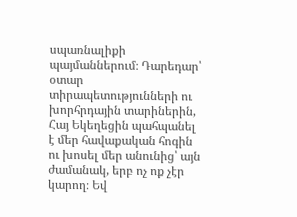սպառնալիքի պայմաններում։ Դարեդար՝ օտար տիրապետությունների ու խորհրդային տարիներին, Հայ Եկեղեցին պահպանել է մեր հավաքական հոգին ու խոսել մեր անունից՝ այն ժամանակ, երբ ոչ ոք չէր կարող։ Եվ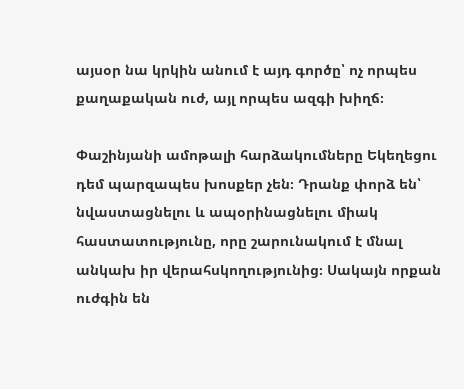այսօր նա կրկին անում է այդ գործը՝ ոչ որպես քաղաքական ուժ, այլ որպես ազգի խիղճ։

Փաշինյանի ամոթալի հարձակումները Եկեղեցու դեմ պարզապես խոսքեր չեն։ Դրանք փորձ են՝ նվաստացնելու և ապօրինացնելու միակ հաստատությունը, որը շարունակում է մնալ անկախ իր վերահսկողությունից։ Սակայն որքան ուժգին են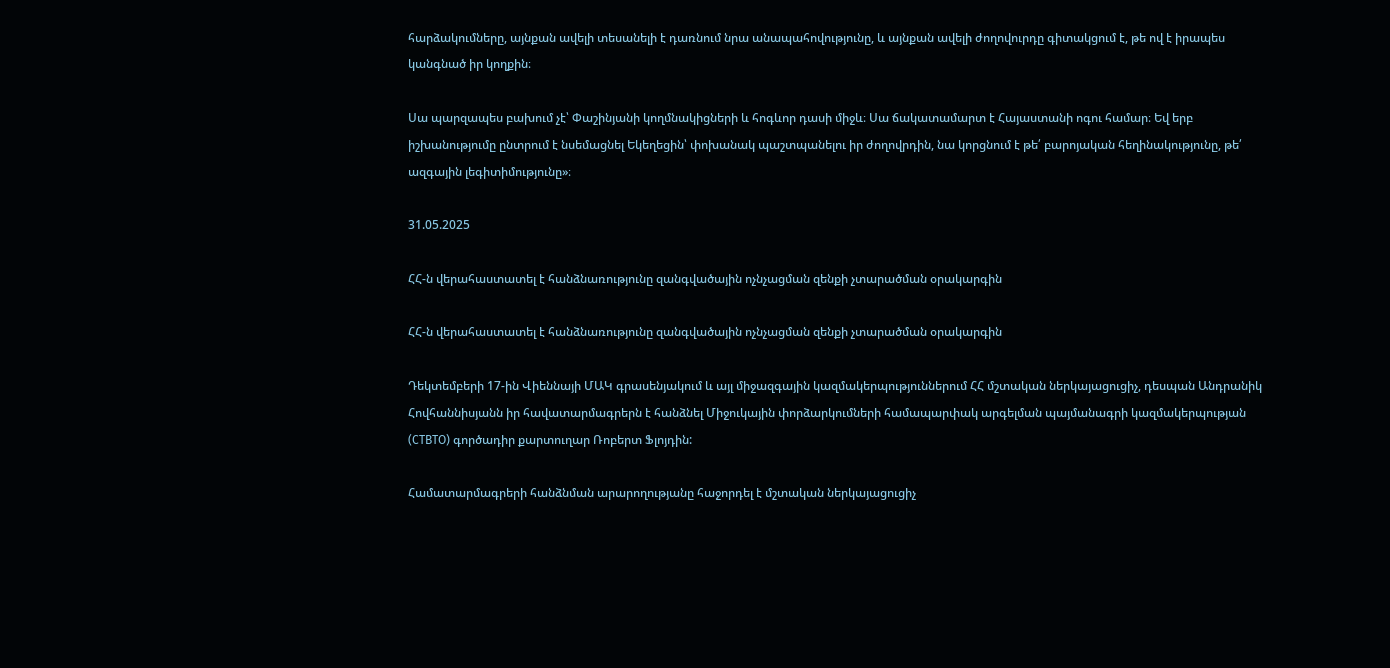հարձակումները, այնքան ավելի տեսանելի է դառնում նրա անապահովությունը, և այնքան ավելի ժողովուրդը գիտակցում է, թե ով է իրապես կանգնած իր կողքին։

Սա պարզապես բախում չէ՝ Փաշինյանի կողմնակիցների և հոգևոր դասի միջև։ Սա ճակատամարտ է Հայաստանի ոգու համար։ Եվ երբ իշխանությումը ընտրում է նսեմացնել Եկեղեցին՝ փոխանակ պաշտպանելու իր ժողովրդին, նա կորցնում է թե՛ բարոյական հեղինակությունը, թե՛ ազգային լեգիտիմությունը»։

31.05.2025

ՀՀ-ն վերահաստատել է հանձնառությունը զանգվածային ոչնչացման զենքի չտարածման օրակարգին

ՀՀ-ն վերահաստատել է հանձնառությունը զանգվածային ոչնչացման զենքի չտարածման օրակարգին

Դեկտեմբերի 17-ին Վիեննայի ՄԱԿ գրասենյակում և այլ միջազգային կազմակերպություններում ՀՀ մշտական ներկայացուցիչ, դեսպան Անդրանիկ Հովհաննիսյանն իր հավատարմագրերն է հանձնել Միջուկային փորձարկումների համապարփակ արգելման պայմանագրի կազմակերպության (CTBTO) գործադիր քարտուղար Ռոբերտ Ֆլոյդին:

Համատարմագրերի հանձնման արարողությանը հաջորդել է մշտական ներկայացուցիչ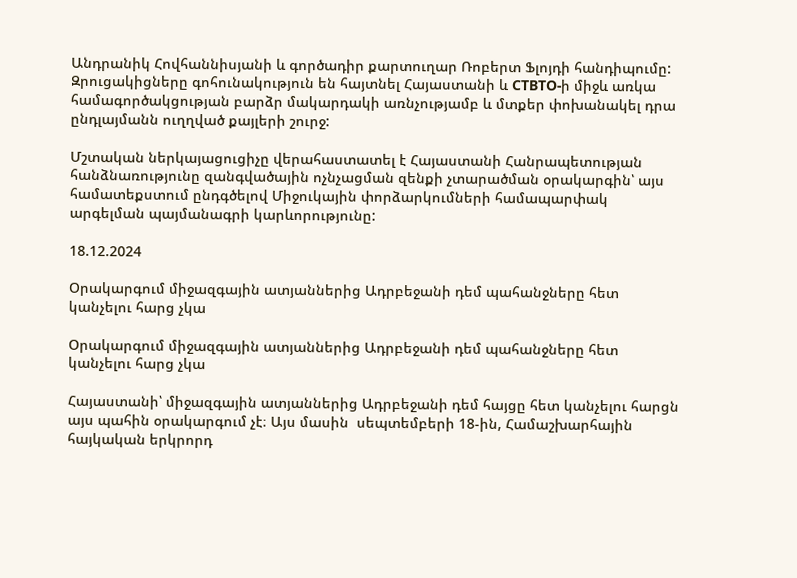Անդրանիկ Հովհաննիսյանի և գործադիր քարտուղար Ռոբերտ Ֆլոյդի հանդիպումը: Զրուցակիցները գոհունակություն են հայտնել Հայաստանի և CTBTO-ի միջև առկա համագործակցության բարձր մակարդակի առնչությամբ և մտքեր փոխանակել դրա ընդլայմանն ուղղված քայլերի շուրջ:

Մշտական ներկայացուցիչը վերահաստատել է Հայաստանի Հանրապետության հանձնառությունը զանգվածային ոչնչացման զենքի չտարածման օրակարգին՝ այս համատեքստում ընդգծելով Միջուկային փորձարկումների համապարփակ արգելման պայմանագրի կարևորությունը:

18.12.2024

Օրակարգում միջազգային ատյաններից Ադրբեջանի դեմ պահանջները հետ կանչելու հարց չկա

Օրակարգում միջազգային ատյաններից Ադրբեջանի դեմ պահանջները հետ կանչելու հարց չկա

Հայաստանի՝ միջազգային ատյաններից Ադրբեջանի դեմ հայցը հետ կանչելու հարցն այս պահին օրակարգում չէ։ Այս մասին  սեպտեմբերի 18-ին, Համաշխարհային հայկական երկրորդ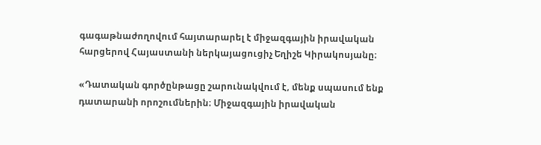գագաթնաժողովում հայտարարել է միջազգային իրավական հարցերով Հայաստանի ներկայացուցիչ Եղիշե Կիրակոսյանը։

«Դատական գործընթացը շարունակվում է, մենք սպասում ենք դատարանի որոշումներին։ Միջազգային իրավական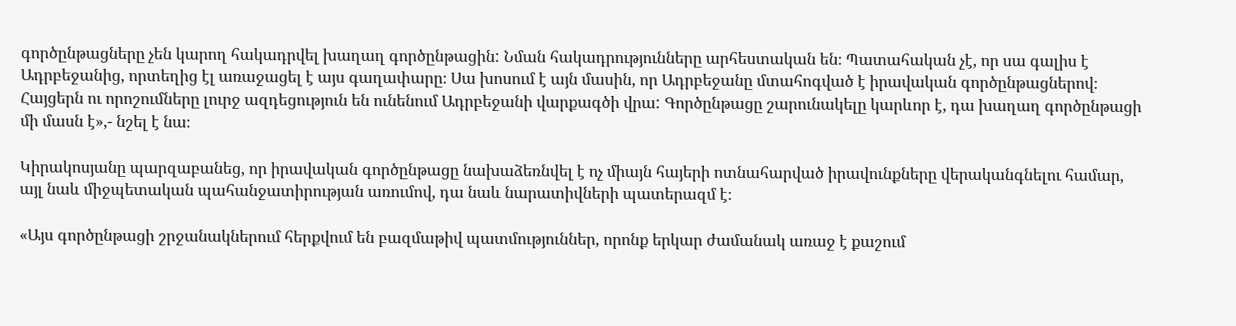գործընթացները չեն կարող հակադրվել խաղաղ գործընթացին: Նման հակադրությունները արհեստական են։ Պատահական չէ, որ սա գալիս է Ադրբեջանից, որտեղից էլ առաջացել է այս գաղափարը։ Սա խոսում է այն մասին, որ Ադրբեջանը մտահոգված է իրավական գործընթացներով։ Հայցերն ու որոշումները լուրջ ազդեցություն են ունենում Ադրբեջանի վարքագծի վրա: Գործընթացը շարունակելը կարևոր է, դա խաղաղ գործընթացի մի մասն է»,- նշել է նա։

Կիրակոսյանը պարզաբանեց, որ իրավական գործընթացը նախաձեռնվել է ոչ միայն հայերի ոտնահարված իրավունքները վերականգնելու համար, այլ նաև միջպետական պահանջատիրության առումով, դա նաև նարատիվների պատերազմ է։

«Այս գործընթացի շրջանակներում հերքվում են բազմաթիվ պատմություններ, որոնք երկար ժամանակ առաջ է քաշում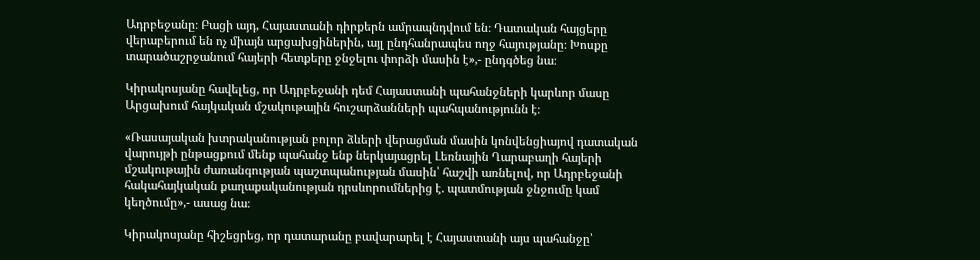Ադրբեջանը։ Բացի այդ, Հայաստանի դիրքերն ամրապնդվում են։ Դատական հայցերը վերաբերում են ոչ միայն արցախցիներին, այլ ընդհանրապես ողջ հայությանը։ Խոսքը տարածաշրջանում հայերի հետքերը ջնջելու փորձի մասին է»,- ընդգծեց նա։

Կիրակոսյանը հավելեց, որ Ադրբեջանի դեմ Հայաստանի պահանջների կարևոր մասը Արցախում հայկական մշակութային հուշարձանների պահպանությունն է։

«Ռասայական խտրականության բոլոր ձևերի վերացման մասին կոնվենցիայով դատական վարույթի ընթացքում մենք պահանջ ենք ներկայացրել Լեռնային Ղարաբաղի հայերի մշակութային ժառանգության պաշտպանության մասին՝ հաշվի առնելով, որ Ադրբեջանի հակահայկական քաղաքականության դրսևորումներից է. պատմության ջնջումը կամ կեղծումը»,- ասաց նա։

Կիրակոսյանը հիշեցրեց, որ դատարանը բավարարել է Հայաստանի այս պահանջը՝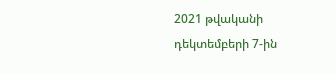2021 թվականի դեկտեմբերի 7-ին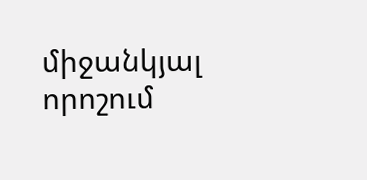միջանկյալ որոշում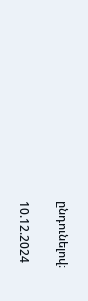ընդունելով։

10.12.2024